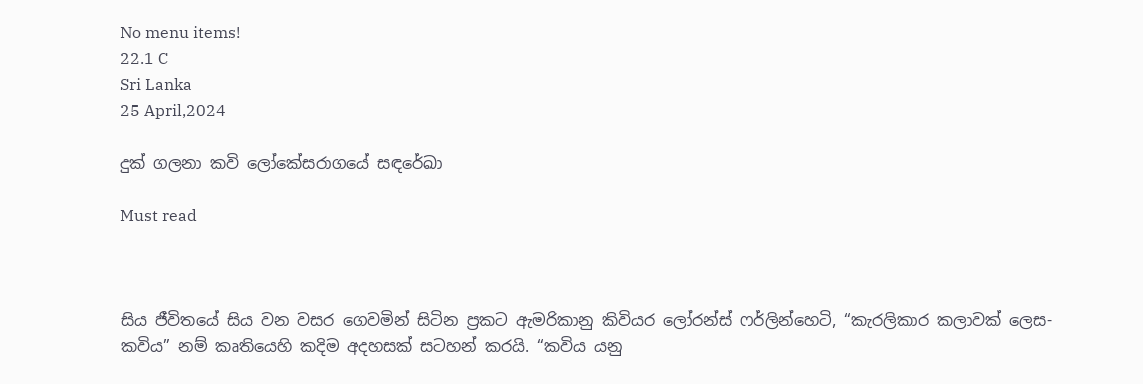No menu items!
22.1 C
Sri Lanka
25 April,2024

දුක් ගලනා කවි ලෝකේසරාගයේ සඳරේඛා

Must read



සිය ජීවිතයේ සිය වන වසර ගෙවමින් සිටින ප්‍රකට ඇමරිකානු කිවියර ලෝරන්ස් ෆර්ලින්හෙටි, “කැරලිකාර කලාවක් ලෙස- කවිය” නම් කෘතියෙහි කදිම අදහසක් සටහන් කරයි. “කවිය යනු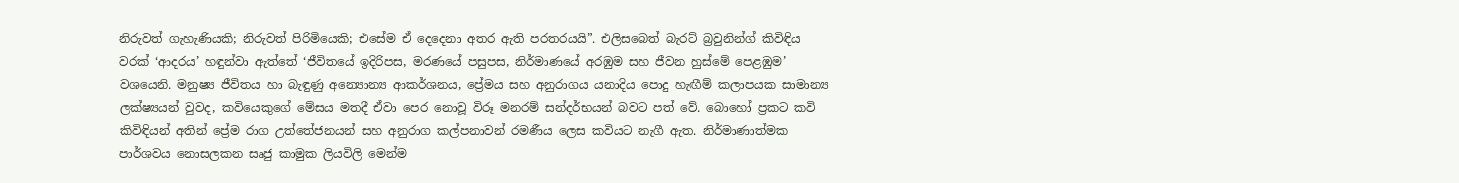නිරුවත් ගැහැණියකි; නිරුවත් පිරිමියෙකි; එසේම ඒ දෙදෙනා අතර ඇති පරතරයයි”. එලිසබෙත් බැරට් බ්‍රවුනින්ග් කිවිඳිය වරක් ‘ආදරය’ හඳුන්වා ඇත්තේ ‘ජීවිතයේ ඉදිරිපස, මරණයේ පසුපස, නිර්මාණයේ අරඹුම සහ ජීවන හුස්මේ පෙළඹුම’ වශයෙනි. මනුෂ්‍ය ජීවිතය හා බැඳුණු අන්‍යොන්‍ය ආකර්ශනය, ප්‍රේමය සහ අනුරාගය යනාදිය පොදු හැඟීම් කලාපයක සාමාන්‍ය ලක්ෂ්‍යයන් වුවද, කවියෙකුගේ මේසය මතදී ඒවා පෙර නොවූ විරූ මනරම් සන්දර්භයන් බවට පත් වේ. බොහෝ ප්‍රකට කවි කිවිඳියන් අතින් ප්‍රේම රාග උත්තේජනයන් සහ අනුරාග කල්පනාවන් රමණීය ලෙස කවියට නැගී ඇත. නිර්මාණාත්මක පාර්ශවය නොසලකන සෘජු කාමුක ලියවිලි මෙන්ම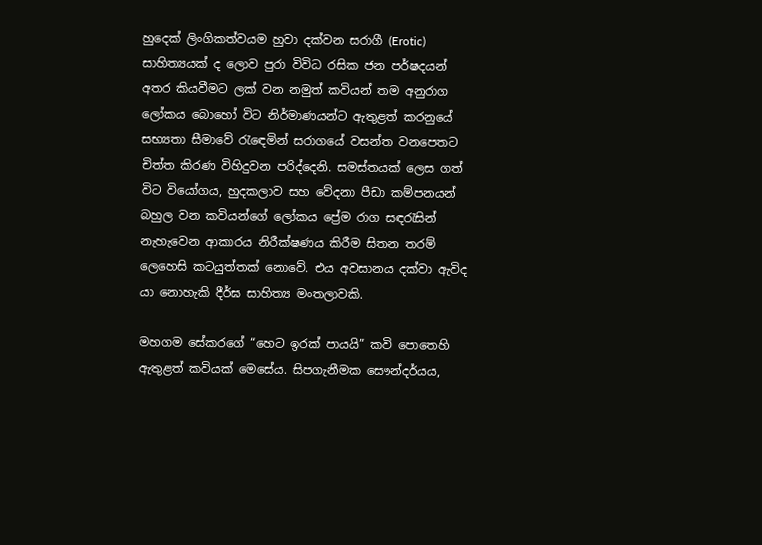හුදෙක් ලිංගිකත්වයම හුවා දක්වන සරාගී (Erotic) සාහිත්‍යයක් ද ලොව පුරා විවිධ රසික ජන පර්ෂදයන් අතර කියවීමට ලක් වන නමුත් කවියන් තම අනුරාග ලෝකය බොහෝ විට නිර්මාණයන්ට ඇතුළත් කරනුයේ සභ්‍යතා සීමාවේ රැඳෙමින් සරාගයේ වසන්ත වනපෙතට චිත්ත කිරණ විහිදුවන පරිද්දෙනි. සමස්තයක් ලෙස ගත් විට වියෝගය, හුදකලාව සහ වේදනා පීඩා කම්පනයන් බහුල වන කවියන්ගේ ලෝකය ප්‍රේම රාග සඳරැසින් නැහැවෙන ආකාරය නිරීක්ෂණය කිරීම සිතන තරම් ලෙහෙසි කටයුත්තක් නොවේ. එය අවසානය දක්වා ඇවිද යා නොහැකි දීර්ඝ සාහිත්‍ය මංතලාවකි.

මහගම සේකරගේ “හෙට ඉරක් පායයි” කවි පොතෙහි ඇතුළත් කවියක් මෙසේය. සිපගැනීමක සෞන්දර්යය,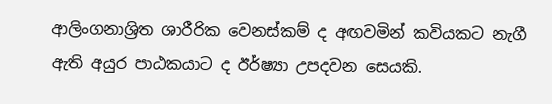ආලිංගනාශ්‍රිත ශාරීරික වෙනස්කම් ද අඟවමින් කවියකට නැගී ඇති අයුර පාඨකයාට ද ඊර්ෂ්‍යා උපදවන සෙයකි.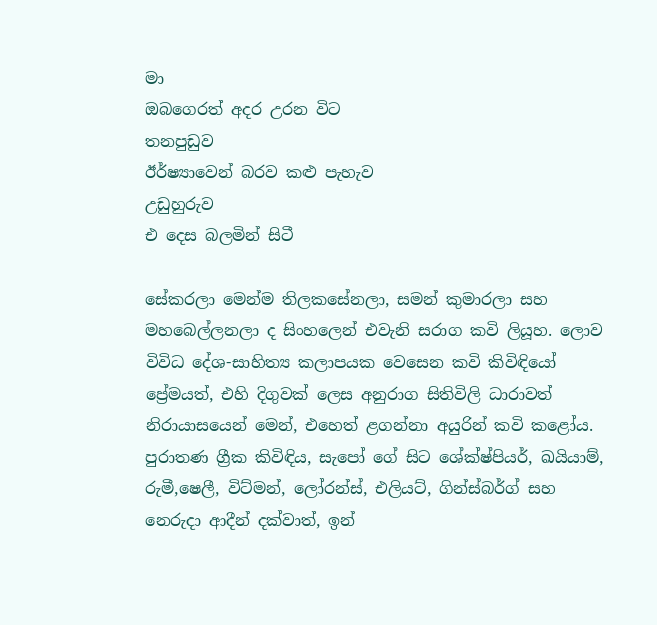මා                                                                                                                                        ඔබගෙරත් අදර උරන විට                                                                                                                                     තනපුඩුව                                                                                                                             ඊර්ෂ්‍යාවෙන් බරව කළු පැහැව                                උඩුහුරුව                                                                                                                              එ දෙස බලමින් සිටී

සේකරලා මෙන්ම තිලකසේනලා, සමන් කුමාරලා සහ මහබෙල්ලනලා ද සිංහලෙන් එවැනි සරාග කවි ලියූහ. ලොව විවිධ දේශ-සාහිත්‍ය කලාපයක වෙසෙන කවි කිවිඳියෝ ප්‍රේමයත්, එහි දිගුවක් ලෙස අනුරාග සිතිවිලි ධාරාවත් නිරායාසයෙන් මෙන්, එහෙත් ළගන්නා අයුරින් කවි කළෝය. පුරාතණ ග්‍රීක කිවිඳිය, සැපෝ ගේ සිට ශේක්ෂ්පියර්, ඛයියාම්, රුමී,ෂෙලී, විට්මන්, ලෝරන්ස්, එලියට්, ගින්ස්බර්ග් සහ නෙරුදා ආදීන් දක්වාත්, ඉන්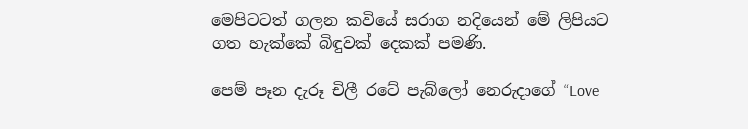මෙපිටටත් ගලන කවියේ සරාග නදියෙන් මේ ලිපියට ගත හැක්කේ බිඳුවක් දෙකක් පමණි.

පෙම් පෑන දැරූ චිලී රටේ පැබ්ලෝ නෙරුදාගේ “Love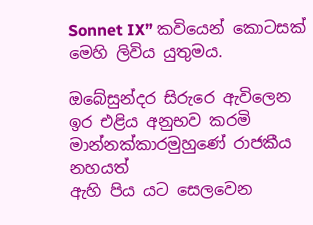Sonnet IX” කවියෙන් කොටසක් මෙහි ලිවිය යුතුමය.

ඔබේසුන්දර සිරුරෙ ඇවිලෙන                                                                                                                             ඉර එළිය අනුභව කරමි                                                                                                                        මාන්නක්කාරමුහුණේ රාජකීය නහයත්
ඇහි පිය යට සෙලවෙන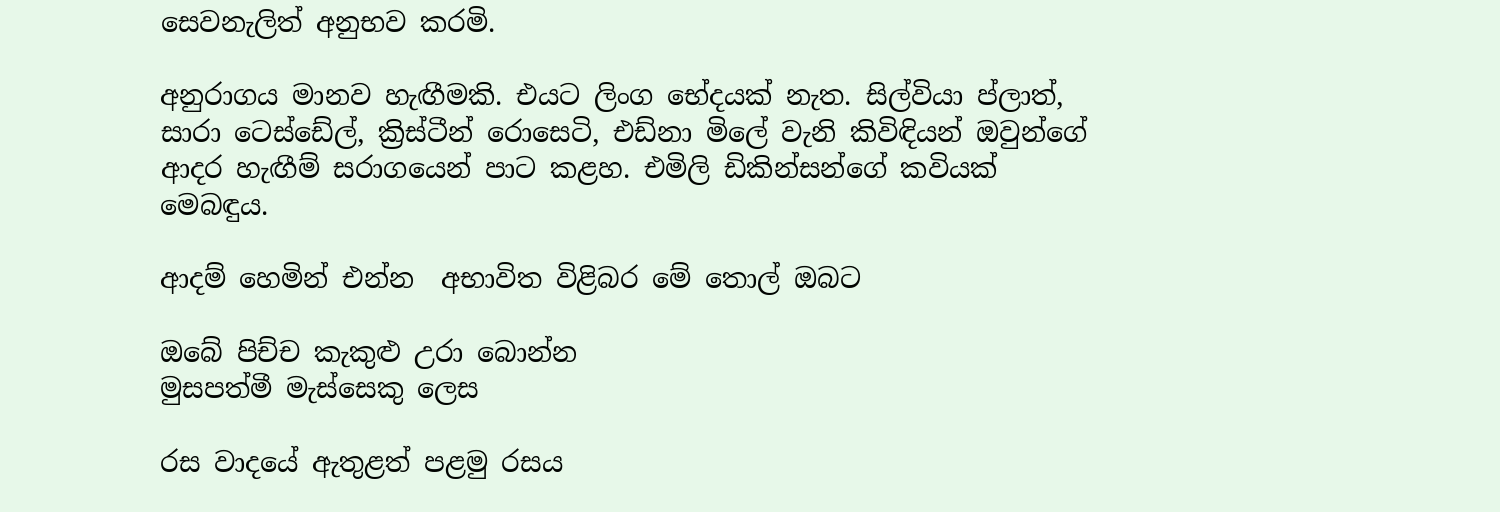සෙවනැලිත් අනුභව කරමි.

අනුරාගය මානව හැඟීමකි. එයට ලිංග භේදයක් නැත. සිල්වියා ප්ලාත්, සාරා ටෙස්ඩේල්, ක්‍රිස්ටීන් රොසෙටි, එඩ්නා මිලේ වැනි කිවිඳියන් ඔවුන්ගේ ආදර හැඟීම් සරාගයෙන් පාට කළහ. එමිලි ඩිකින්සන්ගේ කවියක් මෙබඳුය.

ආදම් හෙමින් එන්න  අභාවිත විළිබර මේ තොල් ඔබට

ඔබේ පිච්ච කැකුළු උරා බොන්න                                                                                                                               මුසපත්මී මැස්සෙකු ලෙස

රස වාදයේ ඇතුළත් පළමු රසය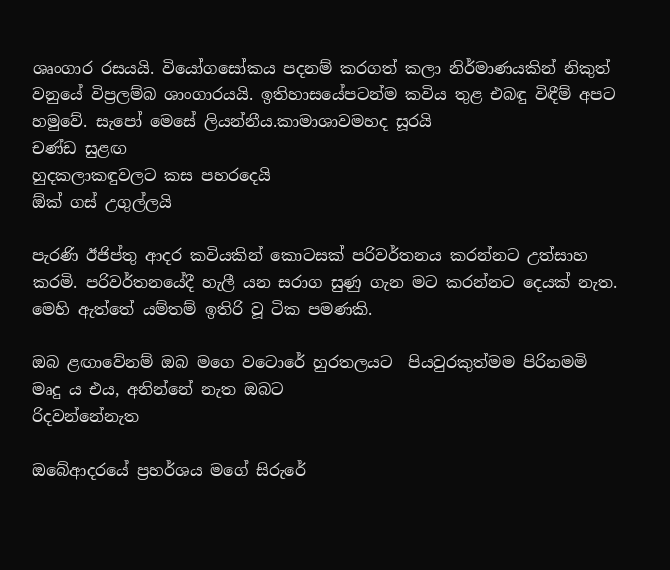ශෘංගාර රසයයි. වියෝගසෝකය පදනම් කරගත් කලා නිර්මාණයකින් නිකුත් වනුයේ විප්‍රලම්බ ශාංගාරයයි. ඉතිහාසයේපටන්ම කවිය තුළ එබඳු විඳීම් අපට හමුවේ. සැපෝ මෙසේ ලියන්නීය.කාමාශාවමහද සූරයි                                                                                                                                     චණ්ඩ සුළඟ                                                                                                                                   හුදකලාකඳුවලට කස පහරදෙයි                                                                                                                                ඕක් ගස් උගුල්ලයි

පැරණි ඊජිප්තු ආදර කවියකින් කොටසක් පරිවර්තනය කරන්නට උත්සාහ කරමි. පරිවර්තනයේදී හැලී යන සරාග සුණු ගැන මට කරන්නට දෙයක් නැත. මෙහි ඇත්තේ යම්තම් ඉතිරි වූ ටික පමණකි.

ඔබ ළඟාවේනම් ඔබ මගෙ වටොරේ හුරතලයට  පියවුරකුත්මම පිරිනමමි                                                                                                                                මෘදු ය එය, අනින්නේ නැත ඔබට                                                                                රිදවන්නේනැත

ඔබේආදරයේ ප්‍රහර්ශය මගේ සිරුරේ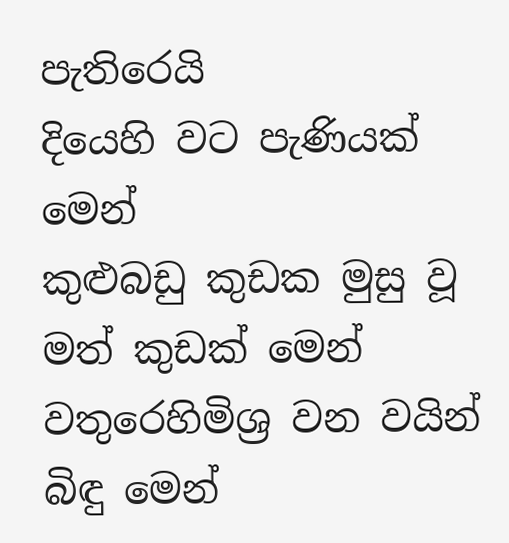පැතිරෙයි                                                                  දියෙහි වට පැණියක් මෙන්                                                                                                                                                කුළුබඩු කුඩක මුසු වූ මත් කුඩක් මෙන්                                                                          වතුරෙහිමිශ්‍ර වන වයින් බිඳු මෙන්‍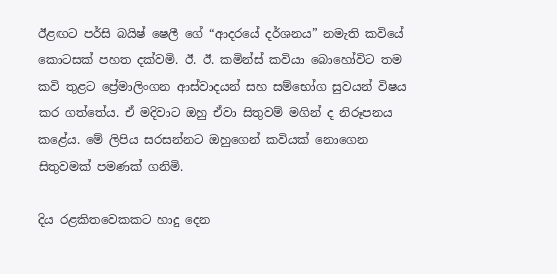ඊළඟට පර්සි බයිෂ් ෂෙලී ගේ “ආදරයේ දර්ශනය” නමැති කවියේ කොටසක් පහත දක්වමි. ඊ. ඊ. කමින්ස් කවියා බොහෝවිට තම කවි තුළට ප්‍රේමාලිංගන ආස්වාදයන් සහ සම්භෝග සුවයන් විෂය කර ගත්තේය. ඒ මදිවාට ඔහු ඒවා සිතුවම් මගින් ද නිරූපනය කළේය. මේ ලිපිය සරසන්නට ඔහුගෙන් කවියක් නොගෙන සිතුවමක් පමණක් ගනිමි.

දිය රළකිතවෙකකට හාදු දෙන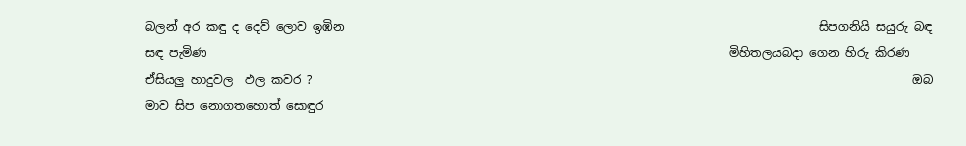බලන් අර කඳු ද දෙව් ලොව ඉඹින                                                                               සිපගනියි සයුරු බඳ සඳ පැමිණ                                                                                       මිහිතලයබදා ගෙන හිරු කිරණ                                                                                         ඒසියලු හාදුවල  ඵල කවර ?                                                                                                    ඔබ මාව සිප නොගතහොත් සොඳුර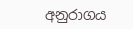අනුරාගය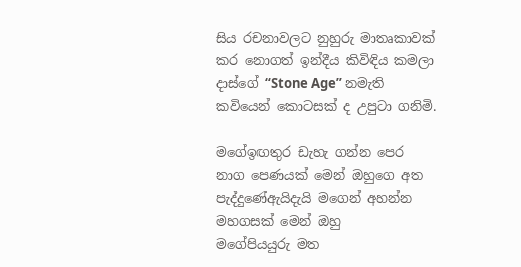සිය රචනාවලට නුහුරු මාතෘකාවක් කර නොගත් ඉන්දීය කිවිඳිය කමලා දාස්ගේ “Stone Age” නමැති කවියෙන් කොටසක් ද උපුටා ගනිමි.

මගේඉඟතුර ඩැහැ ගන්න පෙර                                                                                                                                 නාග පෙණයක් මෙන් ඔහුගෙ අත                                                                                                                            පැද්දුණේඇයිදැයි මගෙන් අහන්න                                                                                                                              මහගසක් මෙන් ඔහු                                                                                                                                         මගේපියයුරු මත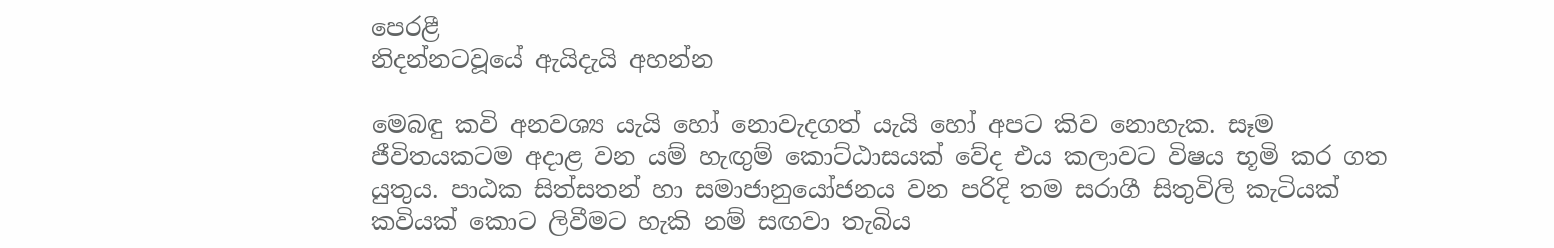පෙරළී                                                                                                                           නිදන්නටවූයේ ඇයිදැයි අහන්න

මෙබඳු කවි අනවශ්‍ය යැයි හෝ නොවැදගත් යැයි හෝ අපට කිව නොහැක. සෑම ජීවිතයකටම අදාළ වන යම් හැඟුම් කොට්ඨාසයක් වේද එය කලාවට විෂය භූමි කර ගත යුතුය. පාඨක සිත්සතන් හා සමාජානුයෝජනය වන පරිදි තම සරාගී සිතුවිලි කැටියක් කවියක් කොට ලිවීමට හැකි නම් සඟවා තැබිය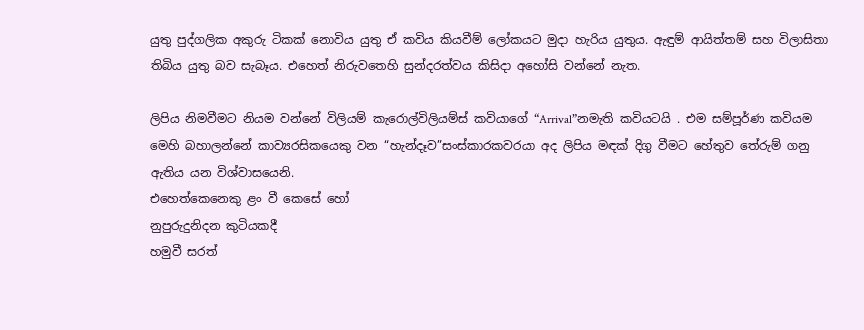යුතු පුද්ගලික අකුරු ටිකක් නොවිය යුතු ඒ කවිය කියවීම් ලෝකයට මුදා හැරිය යුතුය. ඇඳුම් ආයිත්තම් සහ විලාසිතා තිබිය යුතු බව සැබෑය. එහෙත් නිරුවතෙහි සුන්දරත්වය කිසිදා අහෝසි වන්නේ නැත.

ලිපිය නිමවීමට නියම වන්නේ විලියම් කැරොල්විලියම්ස් කවියාගේ “Arrival”නමැති කවියටයි . එම සම්පූර්ණ කවියම මෙහි බහාලන්නේ කාව්‍යරසිකයෙකු වන “හැන්දෑව”සංස්කාරකවරයා අද ලිපිය මඳක් දිගු වීමට හේතුව තේරුම් ගනු ඇතිය යන විශ්වාසයෙනි.
එහෙත්කෙනෙකු ළං වී කෙසේ හෝ                                                                                                                             නුපුරුදුනිදන කුටියකදී                                                                                                                                        හමුවී සරත්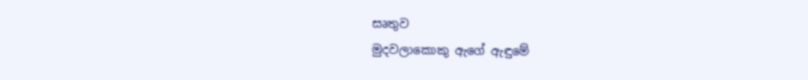සෘතුව                                                                                                                                 මුදවලාකොකු ඇගේ ඇඳුමේ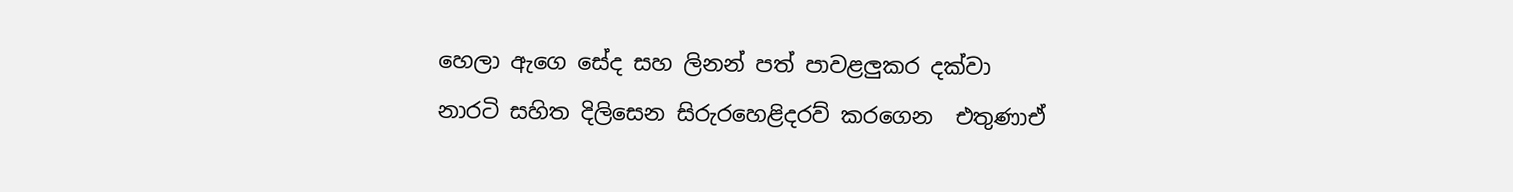හෙලා ඇගෙ සේද සහ ලිනන් පත් පාවළලුකර දක්වා                                                                                                                                    නාරටි සහිත දිලිසෙන සිරුරහෙළිදරව් කරගෙන  එතුණාඒ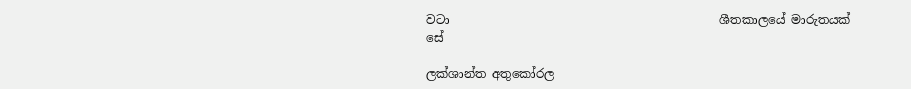වටා                                             ශීතකාලයේ මාරුතයක් සේ

ලක්ශාන්ත අතුකෝරල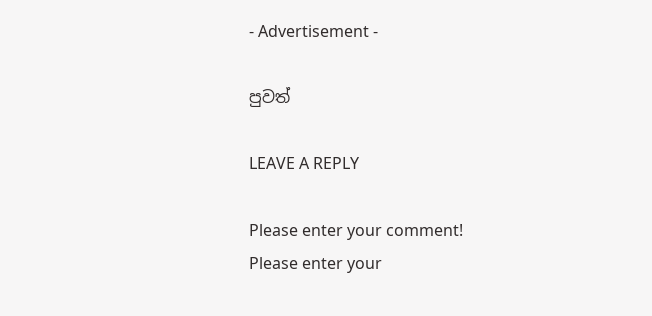- Advertisement -

පුවත්

LEAVE A REPLY

Please enter your comment!
Please enter your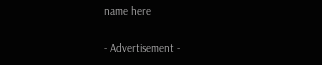name here

- Advertisement -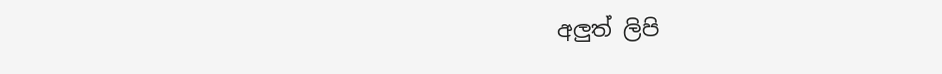අලුත් ලිපි